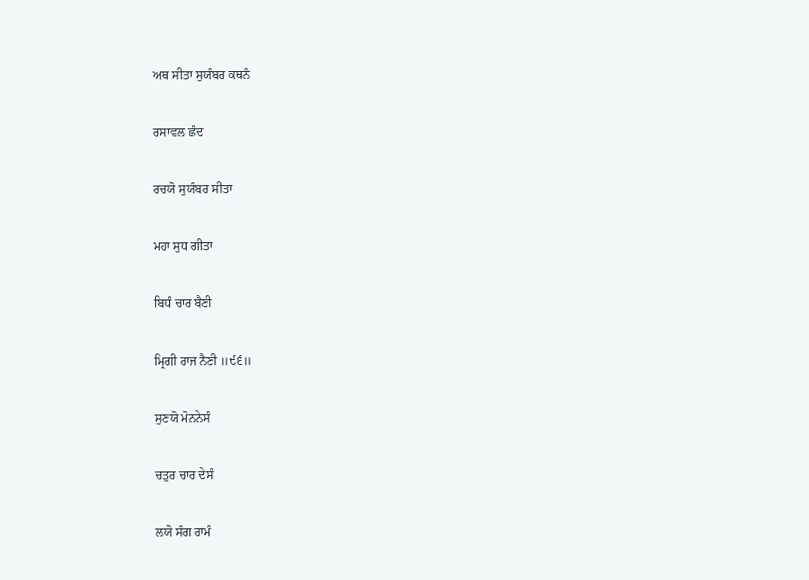ਅਥ ਸੀਤਾ ਸੁਯੰਬਰ ਕਥਨੰ

ਰਸਾਵਲ ਛੰਦ

ਰਚਯੋ ਸੁਯੰਬਰ ਸੀਤਾ

ਮਹਾ ਸੁਧ ਗੀਤਾ

ਬਿਧੰ ਚਾਰ ਬੈਣੀ

ਮ੍ਰਿਗੀ ਰਾਜ ਨੈਣੀ ॥੯੬॥

ਸੁਣਯੋ ਮੋਨਨੇਸੰ

ਚਤੁਰ ਚਾਰ ਦੇਸੰ

ਲਯੋ ਸੰਗ ਰਾਮੰ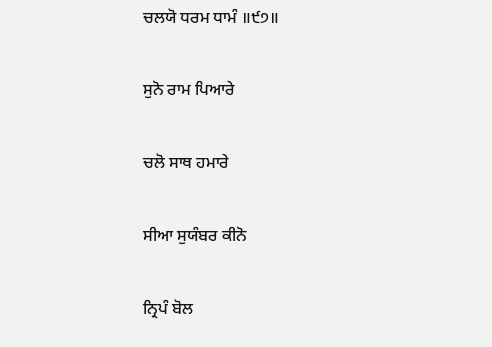ਚਲਯੋ ਧਰਮ ਧਾਮੰ ॥੯੭॥

ਸੁਨੋ ਰਾਮ ਪਿਆਰੇ

ਚਲੋ ਸਾਥ ਹਮਾਰੇ

ਸੀਆ ਸੁਯੰਬਰ ਕੀਨੋ

ਨ੍ਰਿਪੰ ਬੋਲ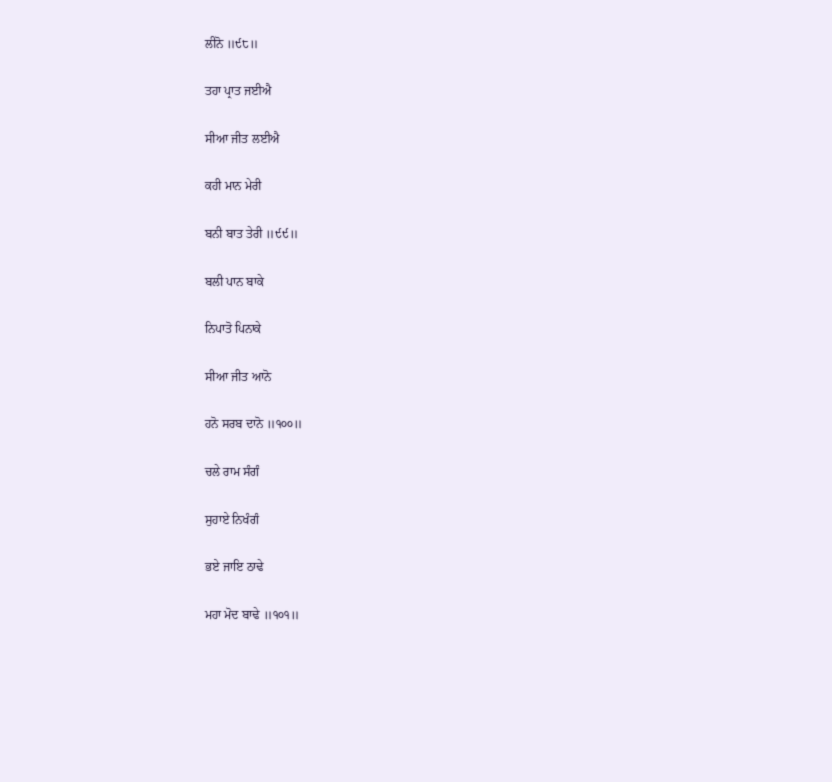ਲੀਨੋ ॥੯੮॥

ਤਹਾ ਪ੍ਰਾਤ ਜਈਐ

ਸੀਆ ਜੀਤ ਲਈਐ

ਕਹੀ ਮਾਨ ਮੇਰੀ

ਬਨੀ ਬਾਤ ਤੇਰੀ ॥੯੯॥

ਬਲੀ ਪਾਨ ਬਾਕੇ

ਨਿਪਾਤੋ ਪਿਨਾਕੇ

ਸੀਆ ਜੀਤ ਆਨੋ

ਹਨੋ ਸਰਬ ਦਾਨੋ ॥੧੦੦॥

ਚਲੇ ਰਾਮ ਸੰਗੰ

ਸੁਹਾਏ ਨਿਖੰਗੰ

ਭਏ ਜਾਇ ਠਾਢੇ

ਮਹਾ ਮੋਦ ਬਾਢੇ ॥੧੦੧॥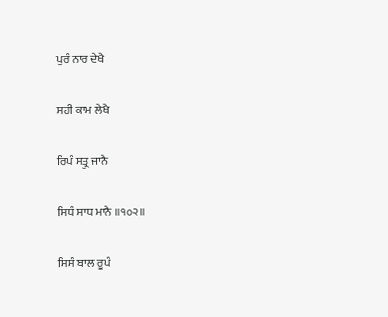ਪੁਰੰ ਨਾਰ ਦੇਖੈ

ਸਹੀ ਕਾਮ ਲੇਖੈ

ਰਿਪੰ ਸਤ੍ਰੁ ਜਾਨੈ

ਸਿਧੰ ਸਾਧ ਮਾਨੈ ॥੧੦੨॥

ਸਿਸੰ ਬਾਲ ਰੂਪੰ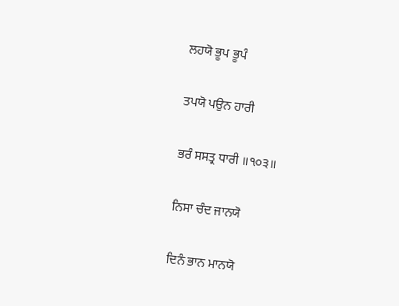ਲਹਯੋ ਭੂਪ ਭੂਪੰ

ਤਪਯੋ ਪਉਨ ਹਾਰੀ

ਭਰੰ ਸਸਤ੍ਰ ਧਾਰੀ ॥੧੦੩॥

ਨਿਸਾ ਚੰਦ ਜਾਨਯੋ

ਦਿਨੰ ਭਾਨ ਮਾਨਯੋ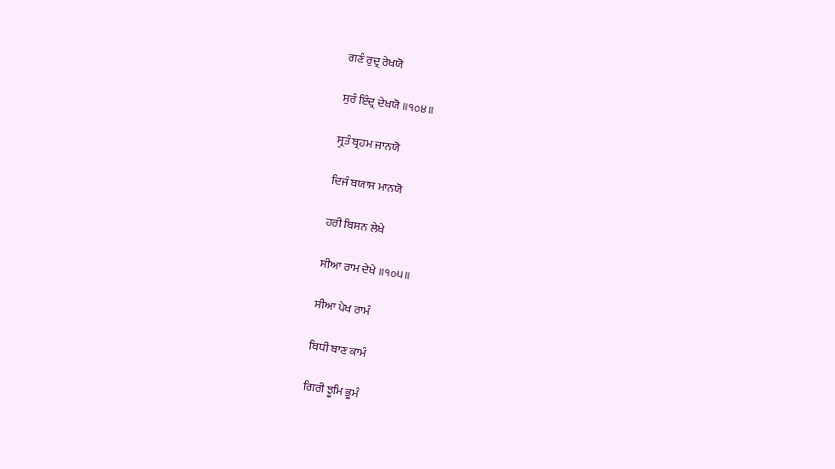ਗਣੰ ਰੁਦ੍ਰ ਰੇਖਯੋ

ਸੁਰੰ ਇੰਦ੍ਰ ਦੇਖਯੋ ॥੧੦੪॥

ਸ੍ਰੁਤੰ ਬ੍ਰਹਮ ਜਾਨਯੋ

ਦਿਜੰ ਬਯਾਸ ਮਾਨਯੋ

ਹਰੀ ਬਿਸਨ ਲੇਖੇ

ਸੀਆ ਰਾਮ ਦੇਖੇ ॥੧੦੫॥

ਸੀਆ ਪੇਖ ਰਾਮੰ

ਬਿਧੀ ਬਾਣ ਕਾਮੰ

ਗਿਰੀ ਝੂਮਿ ਭੂਮੰ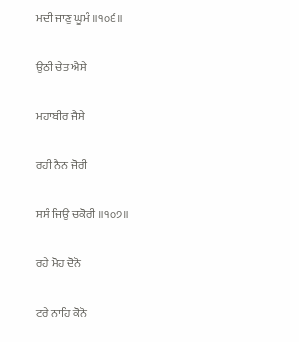ਮਦੀ ਜਾਣੁ ਘੂਮੰ ॥੧੦੬॥

ਉਠੀ ਚੇਤ ਐਸੇ

ਮਹਾਬੀਰ ਜੈਸੇ

ਰਹੀ ਨੈਨ ਜੋਰੀ

ਸਸੰ ਜਿਉ ਚਕੋਰੀ ॥੧੦੭॥

ਰਹੇ ਮੋਹ ਦੋਨੋ

ਟਰੇ ਨਾਹਿ ਕੋਨੋ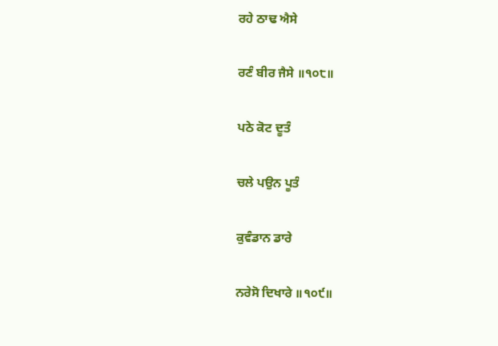ਰਹੇ ਠਾਢ ਐਸੇ

ਰਣੰ ਬੀਰ ਜੈਸੇ ॥੧੦੮॥

ਪਠੇ ਕੋਟ ਦੂਤੰ

ਚਲੇ ਪਉਨ ਪੂਤੰ

ਕੁਵੰਡਾਨ ਡਾਰੇ

ਨਰੇਸੋ ਦਿਖਾਰੇ ॥੧੦੯॥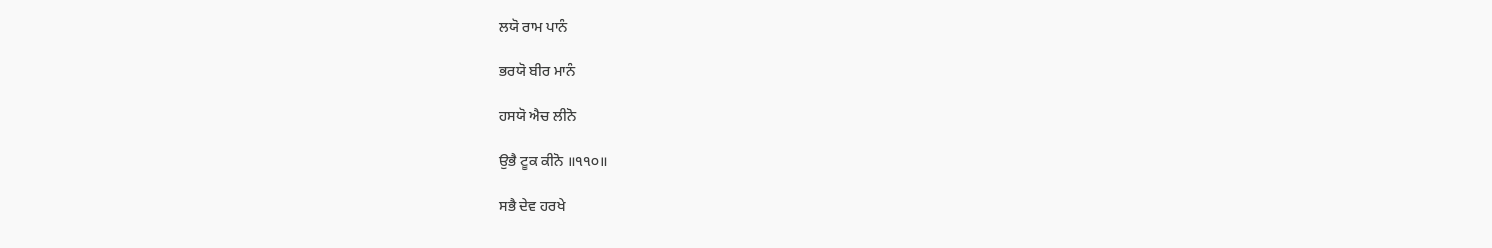ਲਯੋ ਰਾਮ ਪਾਨੰ

ਭਰਯੋ ਬੀਰ ਮਾਨੰ

ਹਸਯੋ ਐਚ ਲੀਨੋ

ਉਭੈ ਟੂਕ ਕੀਨੋ ॥੧੧੦॥

ਸਭੈ ਦੇਵ ਹਰਖੇ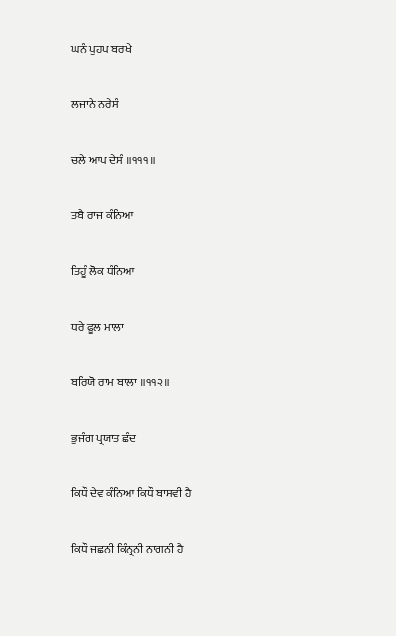ਘਨੰ ਪੁਹਪ ਬਰਖੇ

ਲਜਾਨੇ ਨਰੇਸੰ

ਚਲੇ ਆਪ ਦੇਸੰ ॥੧੧੧॥

ਤਬੈ ਰਾਜ ਕੰਨਿਆ

ਤਿਹੂੰ ਲੋਕ ਧੰਨਿਆ

ਧਰੇ ਫੂਲ ਮਾਲਾ

ਬਰਿਯੋ ਰਾਮ ਬਾਲਾ ॥੧੧੨॥

ਭੁਜੰਗ ਪ੍ਰਯਾਤ ਛੰਦ

ਕਿਧੌ ਦੇਵ ਕੰਨਿਆ ਕਿਧੌ ਬਾਸਵੀ ਹੈ

ਕਿਧੌ ਜਛਨੀ ਕਿੰਨ੍ਰਨੀ ਨਾਗਨੀ ਹੈ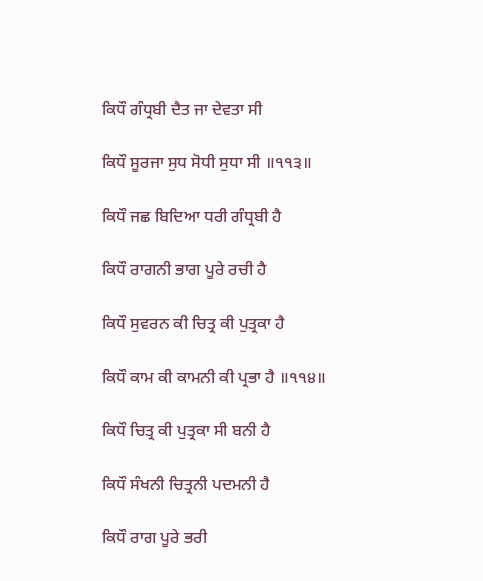ਕਿਧੌ ਗੰਧ੍ਰਬੀ ਦੈਤ ਜਾ ਦੇਵਤਾ ਸੀ

ਕਿਧੌ ਸੂਰਜਾ ਸੁਧ ਸੋਧੀ ਸੁਧਾ ਸੀ ॥੧੧੩॥

ਕਿਧੌ ਜਛ ਬਿਦਿਆ ਧਰੀ ਗੰਧ੍ਰਬੀ ਹੈ

ਕਿਧੌ ਰਾਗਨੀ ਭਾਗ ਪੂਰੇ ਰਚੀ ਹੈ

ਕਿਧੌ ਸੁਵਰਨ ਕੀ ਚਿਤ੍ਰ ਕੀ ਪੁਤ੍ਰਕਾ ਹੈ

ਕਿਧੌ ਕਾਮ ਕੀ ਕਾਮਨੀ ਕੀ ਪ੍ਰਭਾ ਹੈ ॥੧੧੪॥

ਕਿਧੌ ਚਿਤ੍ਰ ਕੀ ਪੁਤ੍ਰਕਾ ਸੀ ਬਨੀ ਹੈ

ਕਿਧੌ ਸੰਖਨੀ ਚਿਤ੍ਰਨੀ ਪਦਮਨੀ ਹੈ

ਕਿਧੌ ਰਾਗ ਪੂਰੇ ਭਰੀ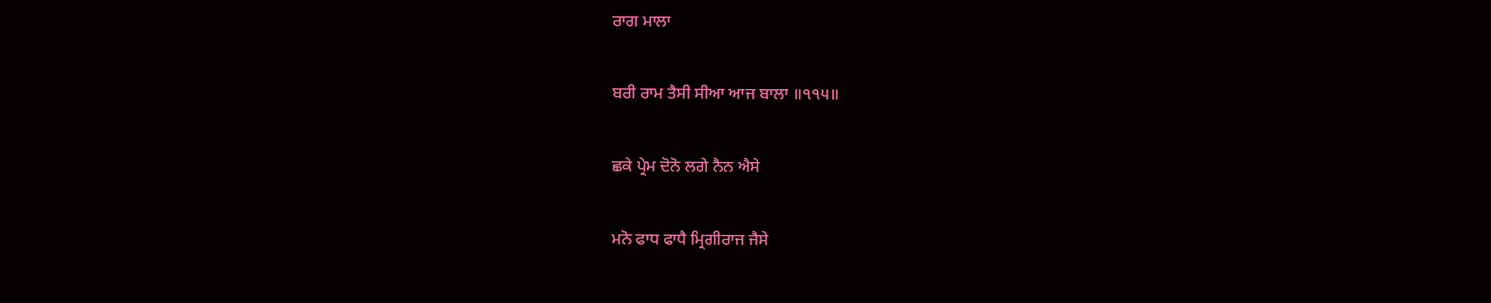ਰਾਗ ਮਾਲਾ

ਬਰੀ ਰਾਮ ਤੈਸੀ ਸੀਆ ਆਜ ਬਾਲਾ ॥੧੧੫॥

ਛਕੇ ਪ੍ਰੇਮ ਦੋਨੋ ਲਗੇ ਨੈਨ ਐਸੇ

ਮਨੋ ਫਾਧ ਫਾਧੈ ਮ੍ਰਿਗੀਰਾਜ ਜੈਸੇ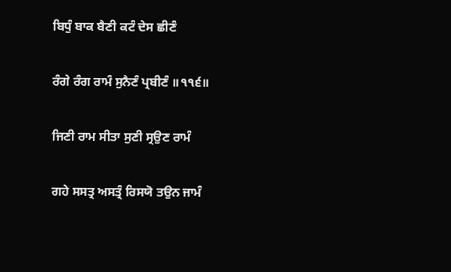ਬਿਧੁੰ ਬਾਕ ਬੈਣੀ ਕਟੰ ਦੇਸ ਛੀਣੰ

ਰੰਗੇ ਰੰਗ ਰਾਮੰ ਸੁਨੈਣੰ ਪ੍ਰਬੀਣੰ ॥੧੧੬॥

ਜਿਣੀ ਰਾਮ ਸੀਤਾ ਸੁਣੀ ਸ੍ਰਉਣ ਰਾਮੰ

ਗਹੇ ਸਸਤ੍ਰ ਅਸਤ੍ਰੰ ਰਿਸਯੋ ਤਉਨ ਜਾਮੰ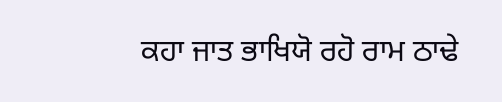ਕਹਾ ਜਾਤ ਭਾਖਿਯੋ ਰਹੋ ਰਾਮ ਠਾਢੇ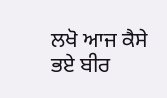ਲਖੋ ਆਜ ਕੈਸੇ ਭਏ ਬੀਰ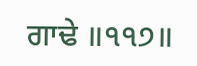ਗਾਢੇ ॥੧੧੭॥